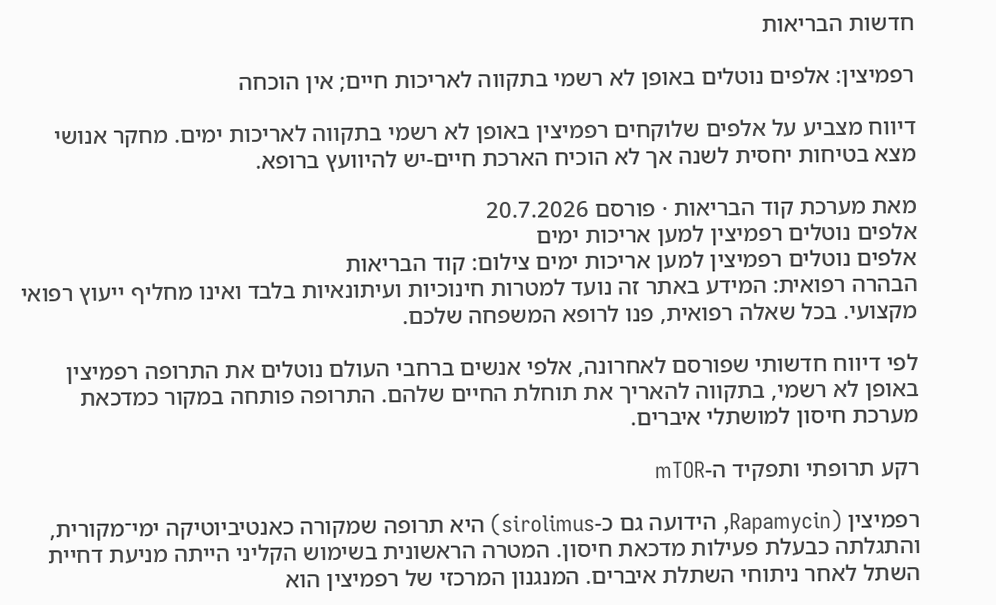חדשות הבריאות

רפמיצין: אלפים נוטלים באופן לא רשמי בתקווה לאריכות חיים; אין הוכחה

דיווח מצביע על אלפים שלוקחים רפמיצין באופן לא רשמי בתקווה לאריכות ימים. מחקר אנושי מצא בטיחות יחסית לשנה אך לא הוכיח הארכת חיים-יש להיוועץ ברופא.

מאת מערכת קוד הבריאות · פורסם 20.7.2026
אלפים נוטלים רפמיצין למען אריכות ימים
אלפים נוטלים רפמיצין למען אריכות ימים צילום: קוד הבריאות
הבהרה רפואית: המידע באתר זה נועד למטרות חינוכיות ועיתונאיות בלבד ואינו מחליף ייעוץ רפואי מקצועי. בכל שאלה רפואית, פנו לרופא המשפחה שלכם.

לפי דיווח חדשותי שפורסם לאחרונה, אלפי אנשים ברחבי העולם נוטלים את התרופה רפמיצין באופן לא רשמי, בתקווה להאריך את תוחלת החיים שלהם. התרופה פותחה במקור כמדכאת מערכת חיסון למושתלי איברים.

רקע תרופתי ותפקיד ה-mTOR

רפמיצין (Rapamycin, הידועה גם כ-sirolimus) היא תרופה שמקורה כאנטיביוטיקה ימי־מקורית, והתגלתה כבעלת פעילות מדכאת חיסון. המטרה הראשונית בשימוש הקליני הייתה מניעת דחיית השתל לאחר ניתוחי השתלת איברים. המנגנון המרכזי של רפמיצין הוא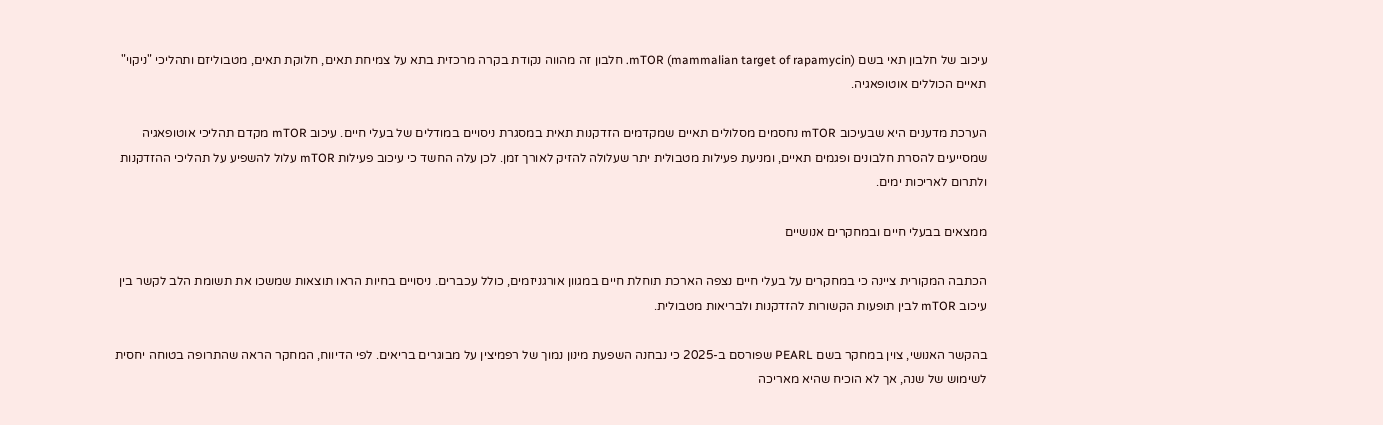עיכוב של חלבון תאי בשם mTOR (mammalian target of rapamycin). חלבון זה מהווה נקודת בקרה מרכזית בתא על צמיחת תאים, חלוקת תאים, מטבוליזם ותהליכי "ניקוי" תאיים הכוללים אוטופאגיה.

הערכת מדענים היא שבעיכוב mTOR נחסמים מסלולים תאיים שמקדמים הזדקנות תאית במסגרת ניסויים במודלים של בעלי חיים. עיכוב mTOR מקדם תהליכי אוטופאגיה שמסייעים להסרת חלבונים ופגמים תאיים, ומניעת פעילות מטבולית יתר שעלולה להזיק לאורך זמן. לכן עלה החשד כי עיכוב פעילות mTOR עלול להשפיע על תהליכי ההזדקנות ולתרום לאריכות ימים.

ממצאים בבעלי חיים ובמחקרים אנושיים

הכתבה המקורית ציינה כי במחקרים על בעלי חיים נצפה הארכת תוחלת חיים במגוון אורגניזמים, כולל עכברים. ניסויים בחיות הראו תוצאות שמשכו את תשומת הלב לקשר בין עיכוב mTOR לבין תופעות הקשורות להזדקנות ולבריאות מטבולית.

בהקשר האנושי, צוין במחקר בשם PEARL שפורסם ב-2025 כי נבחנה השפעת מינון נמוך של רפמיצין על מבוגרים בריאים. לפי הדיווח, המחקר הראה שהתרופה בטוחה יחסית לשימוש של שנה, אך לא הוכיח שהיא מאריכה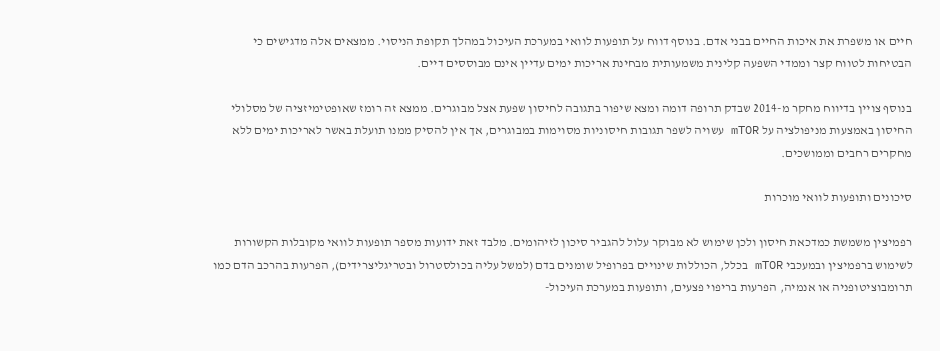חיים או משפרת את איכות החיים בבני אדם. בנוסף דווח על תופעות לוואי במערכת העיכול במהלך תקופת הניסוי. ממצאים אלה מדגישים כי הבטיחות לטווח קצר וממדי השפעה קלינית משמעותית מבחינת אריכות ימים עדיין אינם מבוססים דיים.

בנוסף צויין בדיווח מחקר מ-2014 שבדק תרופה דומה ומצא שיפור בתגובה לחיסון שפעת אצל מבוגרים. ממצא זה רומז שאופטימיזציה של מסלולי החיסון באמצעות מניפולציה על mTOR עשויה לשפר תגובות חיסוניות מסוימות במבוגרים, אך אין להסיק ממנו תועלת באשר לאריכות ימים ללא מחקרים רחבים וממושכים.

סיכונים ותופעות לוואי מוכרות

רפמיצין משמשת כמדכאת חיסון ולכן שימוש לא מבוקר עלול להגביר סיכון לזיהומים. מלבד זאת ידועות מספר תופעות לוואי מקובלות הקשורות לשימוש ברפמיצין ובמעכבי mTOR בכלל, הכוללות שינויים בפרופיל שומנים בדם (למשל עליה בכולסטרול ובטריגליצרידים), הפרעות בהרכב הדם כמו תרומבוציטופניה או אנמיה, הפרעות בריפוי פצעים, ותופעות במערכת העיכול-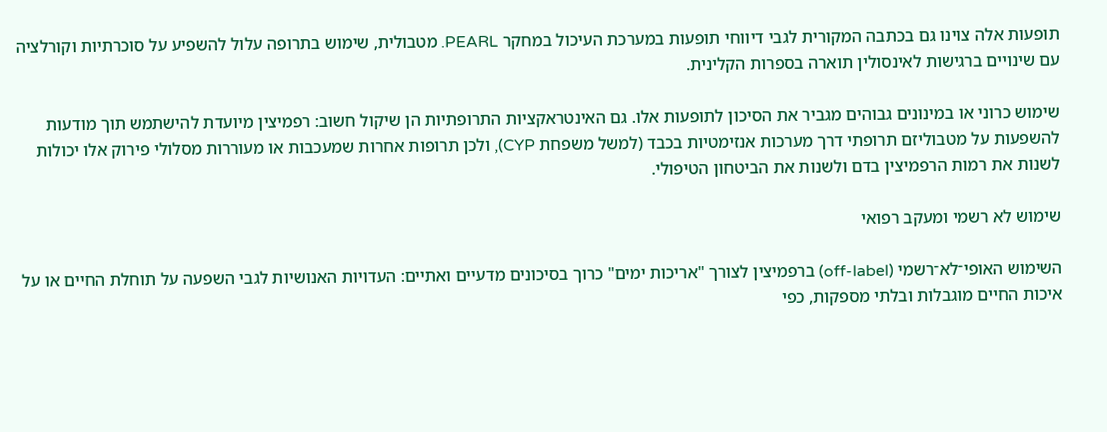תופעות אלה צוינו גם בכתבה המקורית לגבי דיווחי תופעות במערכת העיכול במחקר PEARL. מטבולית, שימוש בתרופה עלול להשפיע על סוכרתיות וקורלציה עם שינויים ברגישות לאינסולין תוארה בספרות הקלינית.

שימוש כרוני או במינונים גבוהים מגביר את הסיכון לתופעות אלו. גם האינטראקציות התרופתיות הן שיקול חשוב: רפמיצין מיועדת להישתמש תוך מודעות להשפעות על מטבוליזם תרופתי דרך מערכות אנזימטיות בכבד (למשל משפחת CYP), ולכן תרופות אחרות שמעכבות או מעוררות מסלולי פירוק אלו יכולות לשנות את רמות הרפמיצין בדם ולשנות את הביטחון הטיפולי.

שימוש לא רשמי ומעקב רפואי

השימוש האופי־לא־רשמי (off-label) ברפמיצין לצורך "אריכות ימים" כרוך בסיכונים מדעיים ואתיים: העדויות האנושיות לגבי השפעה על תוחלת החיים או על איכות החיים מוגבלות ובלתי מספקות, כפי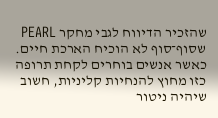שהזכיר הדיווח לגבי מחקר PEARL שסוף־סוף לא הוכיח הארכת חיים. כאשר אנשים בוחרים לקחת תרופה כזו מחוץ להנחיות קליניות, חשוב שיהיה ניטור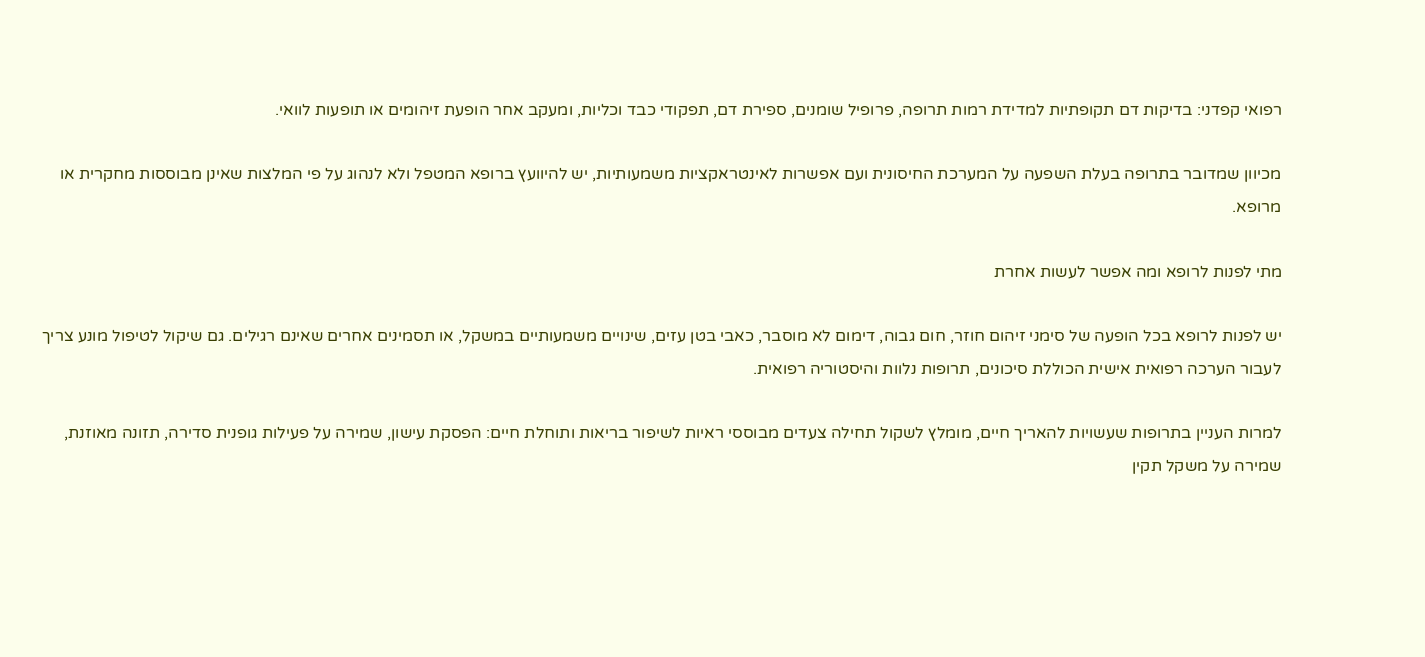רפואי קפדני: בדיקות דם תקופתיות למדידת רמות תרופה, פרופיל שומנים, ספירת דם, תפקודי כבד וכליות, ומעקב אחר הופעת זיהומים או תופעות לוואי.

מכיוון שמדובר בתרופה בעלת השפעה על המערכת החיסונית ועם אפשרות לאינטראקציות משמעותיות, יש להיוועץ ברופא המטפל ולא לנהוג על פי המלצות שאינן מבוססות מחקרית או מרופא.

מתי לפנות לרופא ומה אפשר לעשות אחרת

יש לפנות לרופא בכל הופעה של סימני זיהום חוזר, חום גבוה, דימום לא מוסבר, כאבי בטן עזים, שינויים משמעותיים במשקל, או תסמינים אחרים שאינם רגילים. גם שיקול לטיפול מונע צריך לעבור הערכה רפואית אישית הכוללת סיכונים, תרופות נלוות והיסטוריה רפואית.

למרות העניין בתרופות שעשויות להאריך חיים, מומלץ לשקול תחילה צעדים מבוססי ראיות לשיפור בריאות ותוחלת חיים: הפסקת עישון, שמירה על פעילות גופנית סדירה, תזונה מאוזנת, שמירה על משקל תקין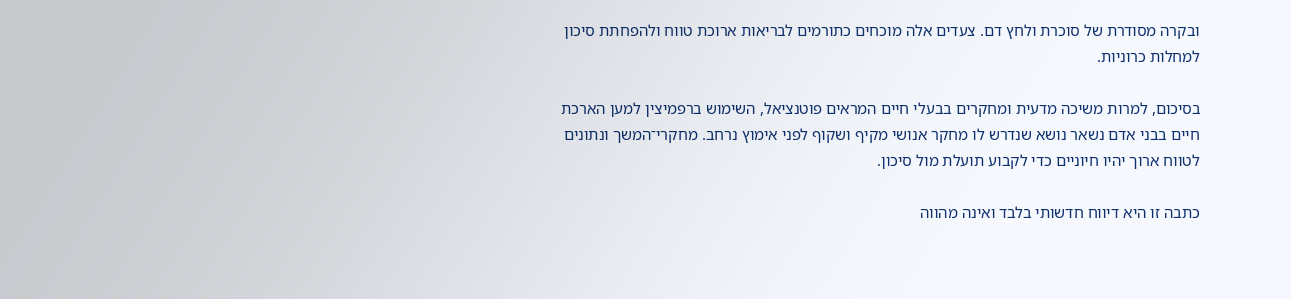ובקרה מסודרת של סוכרת ולחץ דם. צעדים אלה מוכחים כתורמים לבריאות ארוכת טווח ולהפחתת סיכון למחלות כרוניות.

בסיכום, למרות משיכה מדעית ומחקרים בבעלי חיים המראים פוטנציאל, השימוש ברפמיצין למען הארכת חיים בבני אדם נשאר נושא שנדרש לו מחקר אנושי מקיף ושקוף לפני אימוץ נרחב. מחקרי־המשך ונתונים לטווח ארוך יהיו חיוניים כדי לקבוע תועלת מול סיכון.

כתבה זו היא דיווח חדשותי בלבד ואינה מהווה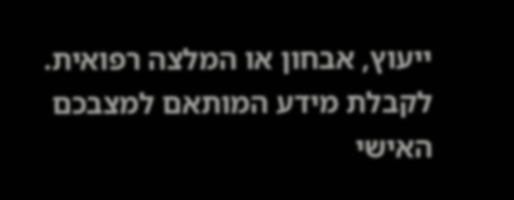ייעוץ, אבחון או המלצה רפואית. לקבלת מידע המותאם למצבכם האישי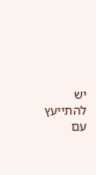יש להתייעץ עם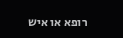רופא או איש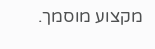מקצוע מוסמך.